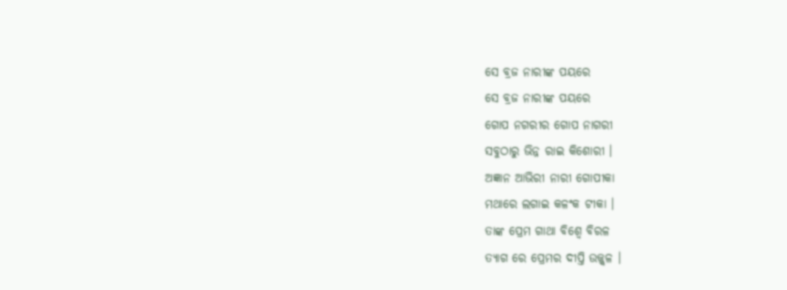ସେ ବ୍ରଜ ନାରୀଙ୍କ ପୟରେ
ସେ ବ୍ରଜ ନାରୀଙ୍କ ପୟରେ
ଗୋପ ନଗରୀର ଗୋପ ନାଗରୀ
ସବୁଠାରୁ ଭିନ୍ନ ରାଇ କିଶୋରୀ ।
ଅଜ୍ଞାନ ଆଭିରୀ ନାରୀ ଗୋପୀକା
ମଥାରେ ଲଗାଇ କଳଂକ ଟୀକା ।
ତାଙ୍କ ପ୍ରେମ ଗାଥା ବିଶ୍ୱେ ବିରଳ
ତ୍ୟାଗ ରେ ପ୍ରେମର ଦୀପ୍ତି ଉଜ୍ଜ୍ୱଳ ।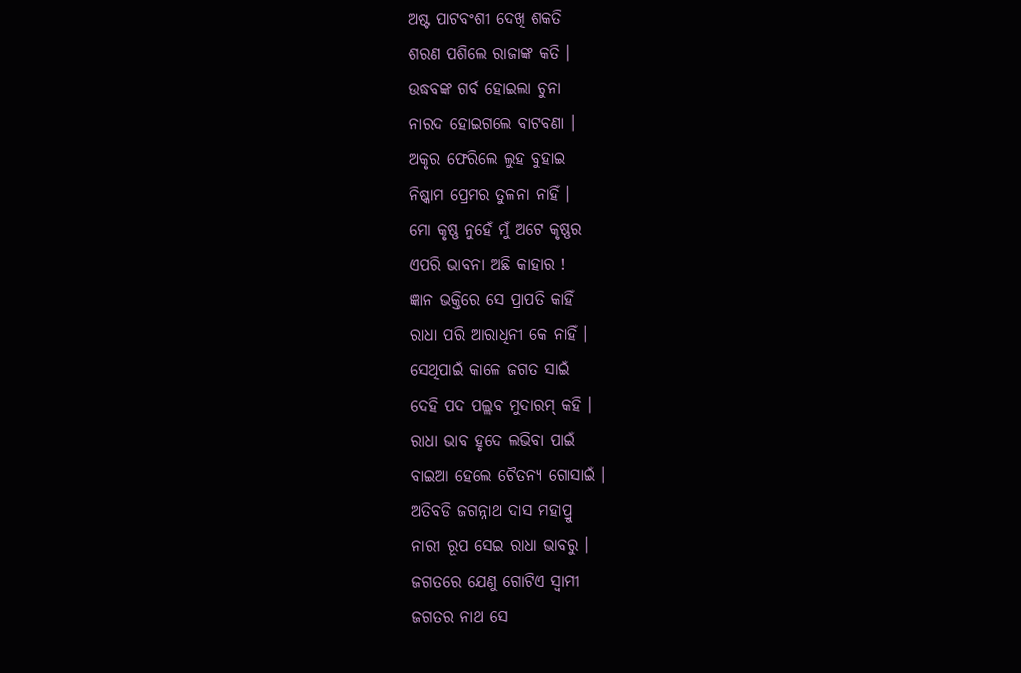ଅଷ୍ଟ ପାଟବଂଶୀ ଦେଖି ଶକତି
ଶରଣ ପଶିଲେ ରାଜାଙ୍କ କତି ।
ଉଦ୍ଧବଙ୍କ ଗର୍ବ ହୋଇଲା ଚୁନା
ନାରଦ ହୋଇଗଲେ ବାଟବଣା ।
ଅକୃର ଫେରିଲେ ଲୁହ ବୁହାଇ
ନିଷ୍କାମ ପ୍ରେମର ତୁଳନା ନାହିଁ ।
ମୋ କୃଷ୍ଣ ନୁହେଁ ମୁଁ ଅଟେ କୃଷ୍ଣର
ଏପରି ଭାବନା ଅଛି କାହାର !
ଜ୍ଞାନ ଭକ୍ତିରେ ସେ ପ୍ରାପତି କାହିଁ
ରାଧା ପରି ଆରାଧିନୀ କେ ନାହିଁ ।
ସେଥିପାଇଁ କାଳେ ଜଗତ ସାଇଁ
ଦେହି ପଦ ପଲ୍ଲବ ମୁଦାରମ୍ କହି ।
ରାଧା ଭାବ ହୃଦେ ଲଭିବା ପାଇଁ
ବାଇଆ ହେଲେ ଚୈତନ୍ୟ ଗୋସାଇଁ ।
ଅତିବଡି ଜଗନ୍ନାଥ ଦାସ ମହାପ୍ରୁ
ନାରୀ ରୂପ ସେଇ ରାଧା ଭାବରୁ ।
ଜଗତରେ ଯେଣୁ ଗୋଟିଏ ସ୍ୱାମୀ
ଜଗତର ନାଥ ସେ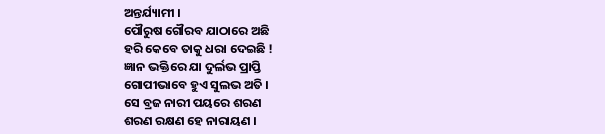ଅନ୍ତର୍ଯ୍ୟାମୀ ।
ପୌରୁଷ ଗୌରବ ଯାଠାରେ ଅଛି
ହରି କେବେ ତାକୁ ଧରା ଦେଇଛି !
ଜ୍ଞାନ ଭକ୍ତିରେ ଯା ଦୁର୍ଲଭ ପ୍ରାପ୍ତି
ଗୋପୀଭାବେ ହୁଏ ସୁଲଭ ଅତି ।
ସେ ବ୍ରଜ ନାରୀ ପୟରେ ଶରଣ
ଶରଣ ରକ୍ଷଣ ହେ ନାରାୟଣ ।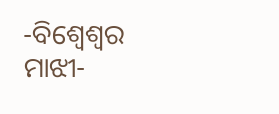-ବିଶ୍ୱେଶ୍ଵର ମାଝୀ-